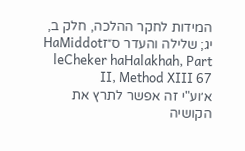המידות לחקר ההלכה, חלק ב, יג; שלילה והעדר ס״זHaMiddot leCheker haHalakhah, Part II, Method XIII 67
א׳וע"י זה אפשר לתרץ את הקושיה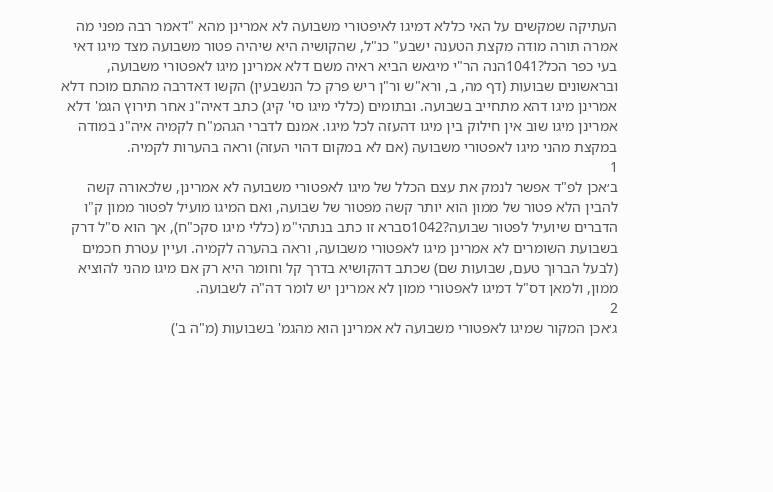העתיקה שמקשים על האי כללא דמיגו לאיפטורי משבועה לא אמרינן מהא "דאמר רבה מפני מה אמרה תורה מודה מקצת הטענה ישבע" כנ"ל, שהקושיה היא שיהיה פטור משבועה מצד מיגו דאי בעי כפר הכל?1041הנה הר"י מיגאש הביא ראיה משם דלא אמרינן מיגו לאפטורי משבועה, ובראשונים שבועות (דף מה, ב, ורא"ש ור"ן ריש פרק כל הנשבעין) הקשו דאדרבה מהתם מוכח דלא אמרינן מיגו דהא מתחייב בשבועה. ובתומים (כללי מיגו סי' קיג) כתב דאיה"נ אחר תירוץ הגמ' דלא אמרינן מיגו שוב אין חילוק בין מיגו דהעזה לכל מיגו. אמנם לדברי הגהמ"ח לקמיה איה"נ במודה במקצת מהני מיגו לאפטורי משבועה (אם לא במקום דהוי העזה) וראה בהערות לקמיה.
1
ב׳אכן לפ"ד אפשר לנמק את עצם הכלל של מיגו לאפטורי משבועה לא אמרינן, שלכאורה קשה להבין הלא פטור של ממון הוא יותר קשה מפטור של שבועה, ואם המיגו מועיל לפטור ממון ק"ו הדברים שיועיל לפטור שבועה?1042סברא זו כתב בנתהי"מ (כללי מיגו סקכ"ח), אך הוא ס"ל דרק בשבועת השומרים לא אמרינן מיגו לאפטורי משבועה, וראה בהערה לקמיה. ועיין עטרת חכמים (לבעל הברוך טעם, שבועות שם) שכתב דהקושיא בדרך קל וחומר היא רק אם מיגו מהני להוציא ממון, ולמאן דס"ל דמיגו לאפטורי ממון לא אמרינן יש לומר דה"ה לשבועה.
2
ג׳אכן המקור שמיגו לאפטורי משבועה לא אמרינן הוא מהגמ' בשבועות (מ"ה ב')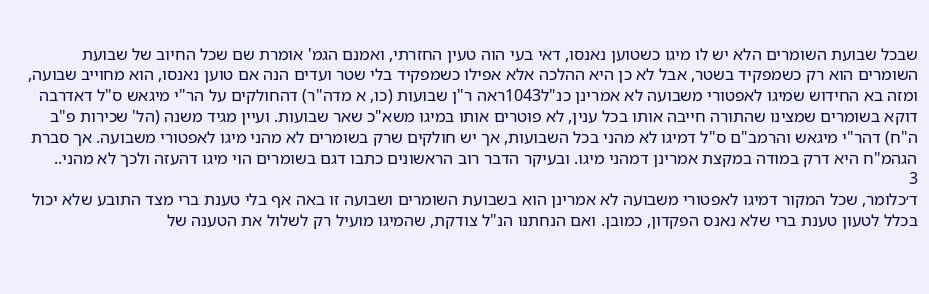שבכל שבועת השומרים הלא יש לו מיגו כשטוען נאנסו, דאי בעי הוה טעין החזרתי, ואמנם הגמ' אומרת שם שכל החיוב של שבועת השומרים הוא רק כשמפקיד בשטר, אבל לא כן היא ההלכה אלא אפילו כשמפקיד בלי שטר ועדים הנה אם טוען נאנסו, הוא מחוייב שבועה, ומזה בא החידוש שמיגו לאפטורי משבועה לא אמרינן כנ"ל1043ראה ר"ן שבועות (כו, א מדה"ר) דהחולקים על הר"י מיגאש ס"ל דאדרבה דוקא בשומרים שמצינו שהתורה חייבה אותו בכל ענין, לא פוטרים אותו במיגו משא"כ שאר שבועות. ועיין מגיד משנה (הל' שכירות פ"ב ה"ח) דהר"י מיגאש והרמב"ם ס"ל דמיגו לא מהני בכל השבועות, אך יש חולקים שרק בשומרים לא מהני מיגו לאפטורי משבועה. אך סברת הגהמ"ח היא דרק במודה במקצת אמרינן דמהני מיגו. ובעיקר הדבר רוב הראשונים כתבו דגם בשומרים הוי מיגו דהעזה ולכך לא מהני..
3
ד׳כלומר, שכל המקור דמיגו לאפטורי משבועה לא אמרינן הוא בשבועת השומרים ושבועה זו באה אף בלי טענת ברי מצד התובע שלא יכול בכלל לטעון טענת ברי שלא נאנס הפקדון, כמובן. ואם הנחתנו הנ"ל צודקת, שהמיגו מועיל רק לשלול את הטענה של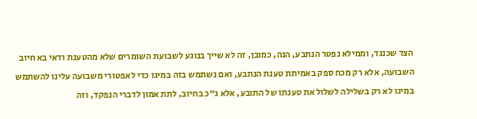הצד שכנגד, וממילא נפטר הנתבע, הנה, כמובן, זה לא שייך בנוגע לשבועת השומרים שלא מהטענת ודאי בא חיוב השבועה, אלא רק מכח ספק באמיתת טענת הנתבע, ואם נשתמש בזה במיגו כדי לאפטורי משבועה עלינו להשתמש במיגו לא רק בשלילה לשלול את טענתו של התובע, אלא ג"כ בחיוב, לתת אמון לדברי הנפקד, וזה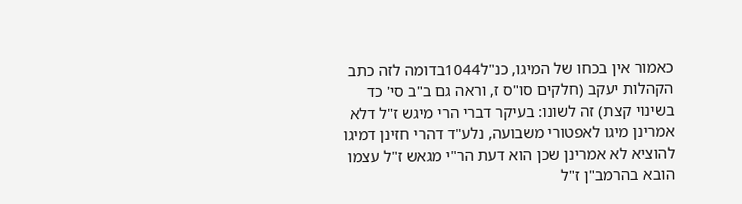כאמור אין בכחו של המיגו, כנ"ל1044בדומה לזה כתב הקהלות יעקב (חלקים סו"ס ז, וראה גם ב"ב סי' כד בשינוי קצת) זה לשונו: בעיקר דברי הרי מיגש ז"ל דלא אמרינן מיגו לאפטורי משבועה, נלע"ד דהרי חזינן דמיגו להוציא לא אמרינן שכן הוא דעת הר"י מגאש ז"ל עצמו הובא בהרמב"ן ז"ל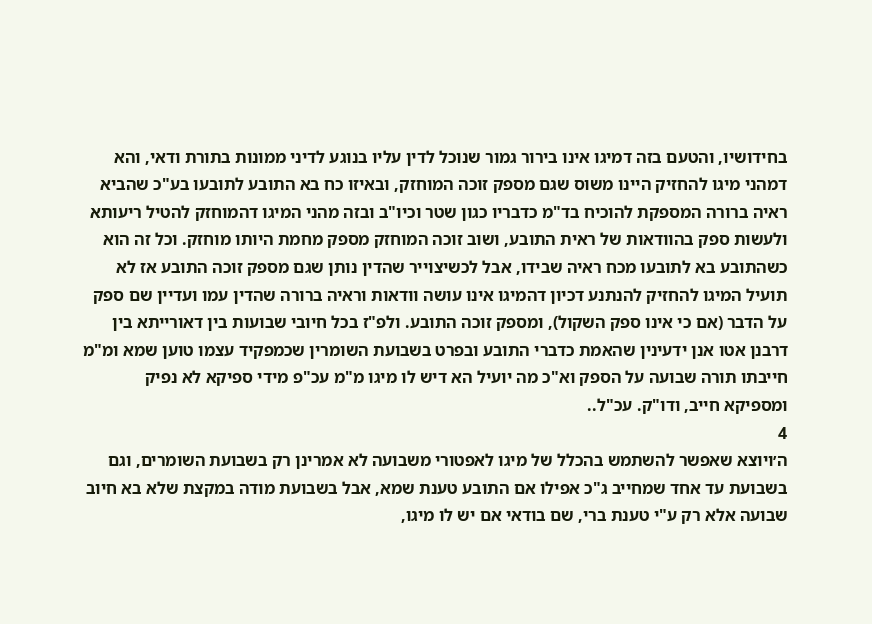בחידושיו, והטעם בזה דמיגו אינו בירור גמור שנוכל לדין עליו בנוגע לדיני ממונות בתורת ודאי, והא דמהני מיגו להחזיק היינו משוס שגם מספק זוכה המוחזק, ובאיזו כח בא התובע לתובעו בע"כ שהביא ראיה ברורה המספקת להוכיח בד"מ כדבריו כגון שטר וכיו"ב ובזה מהני המיגו דהמוחזק להטיל ריעותא ולעשות ספק בהוודאות של ראית התובע, ושוב זוכה המוחזק מספק מחמת היותו מוחזק. וכל זה הוא כשהתובע בא לתובעו מכח ראיה שבידו, אבל לכשיצוייר שהדין נותן שגם מספק זוכה התובע אז לא תועיל המיגו להחזיק להנתנע דכיון דהמיגו אינו עושה וודאות וראיה ברורה שהדין עמו ועדיין שם ספק על הדבר (אם כי אינו ספק השקול), ומספק זוכה התובע. ולפ"ז בכל חיובי שבועות בין דאורייתא בין דרבנן אטו אנן ידעינין שהאמת כדברי התובע ובפרט בשבועת השומרין שכמפקיד עצמו טוען שמא ומ"מ חייבתו תורה שבועה על הספק וא"כ מה יועיל הא דיש לו מיגו מ"מ עכ"פ מידי ספיקא לא נפיק ומספיקא חייב, ודו"ק. עכ"ל..
4
ה׳ויוצא שאפשר להשתמש בהכלל של מיגו לאפטורי משבועה לא אמרינן רק בשבועת השומרים, וגם בשבועת עד אחד שמחייב ג"כ אפילו אם התובע טענת שמא, אבל בשבועת מודה במקצת שלא בא חיוב שבועה אלא רק ע"י טענת ברי, שם בודאי אם יש לו מיגו,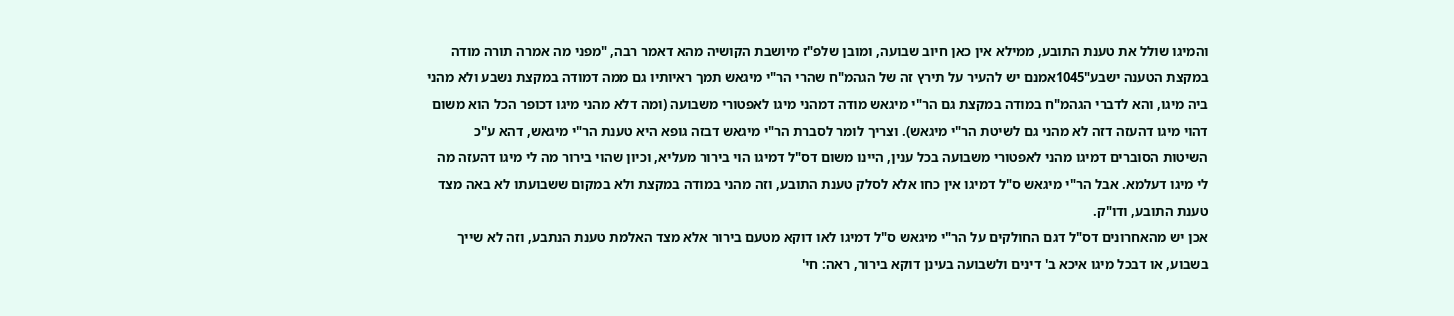והמיגו שולל את טענת התובע, ממילא אין כאן חיוב שבועה, ומובן שלפ"ז מיושבת הקושיה מהא דאמר רבה, "מפני מה אמרה תורה מודה במקצת הטענה ישבע"1045אמנם יש להעיר על תירץ זה של הגהמ"ח שהרי הר"י מיגאש תמך ראיותיו גם ממה דמודה במקצת נשבע ולא מהני ביה מיגו, והא לדברי הגהמ"ח במודה במקצת גם הר"י מיגאש מודה דמהני מיגו לאפטורי משבועה (ומה דלא מהני מיגו דכופר הכל הוא משום דהוי מיגו דהעזה דזה לא מהני גם לשיטת הר"י מיגאש). וצריך לומר לסברת הר"י מיגאש דבזה גופא היא טענת הר"י מיגאש, דהא ע"כ השיטות הסוברים דמיגו מהני לאפטורי משבועה בכל ענין, היינו משום דס"ל דמיגו הוי בירור מעליא, וכיון שהוי בירור מה לי מיגו דהעזה מה לי מיגו דעלמא. אבל הר"י מיגאש ס"ל דמיגו אין כחו אלא לסלק טענת התובע, וזה מהני במודה במקצת ולא במקום ששבועתו לא באה מצד טענת התובע, ודו"ק.
אכן יש מהאחרונים דס"ל דגם החולקים על הר"י מיגאש ס"ל דמיגו לאו דוקא מטעם בירור אלא מצד האלמת טענת הנתבע, וזה לא שייך בשבוע, או דבכל מיגו איכא ב' דינים ולשבועה בעינן דוקא בירור, ראה: חי'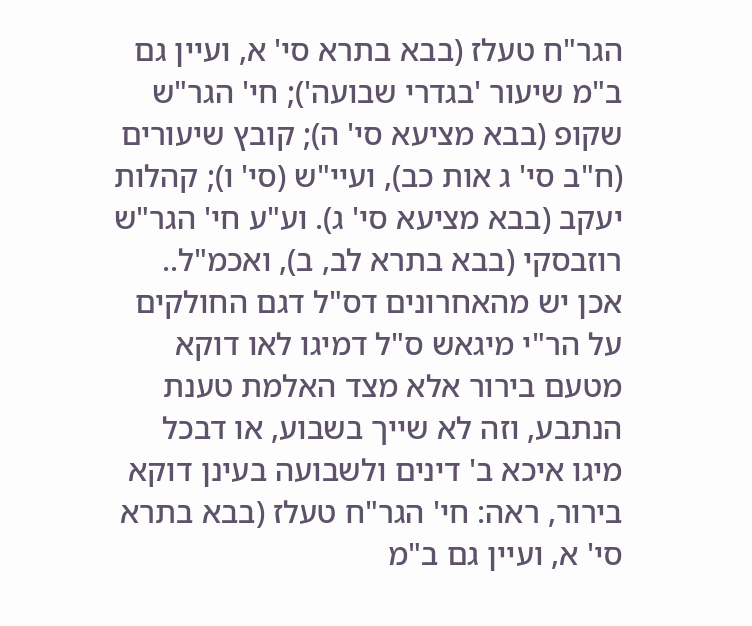הגר"ח טעלז (בבא בתרא סי' א, ועיין גם ב"מ שיעור 'בגדרי שבועה'); חי' הגר"ש שקופ (בבא מציעא סי' ה); קובץ שיעורים (ח"ב סי' ג אות כב), ועיי"ש (סי' ו); קהלות יעקב (בבא מציעא סי' ג). וע"ע חי' הגר"ש רוזבסקי (בבא בתרא לב, ב), ואכמ"ל..
אכן יש מהאחרונים דס"ל דגם החולקים על הר"י מיגאש ס"ל דמיגו לאו דוקא מטעם בירור אלא מצד האלמת טענת הנתבע, וזה לא שייך בשבוע, או דבכל מיגו איכא ב' דינים ולשבועה בעינן דוקא בירור, ראה: חי' הגר"ח טעלז (בבא בתרא סי' א, ועיין גם ב"מ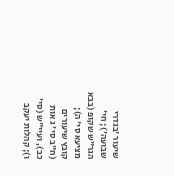שיעור 'בגדרי שבועה'); חי' הגר"ש שקופ (בבא מציעא סי' ה); קובץ שיעורים (ח"ב סי' ג אות כב), ועיי"ש (סי' ו); קהלות יעקב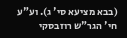(בבא מציעא סי' ג). וע"ע חי' הגר"ש רוזבסקי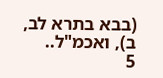(בבא בתרא לב, ב), ואכמ"ל..
5